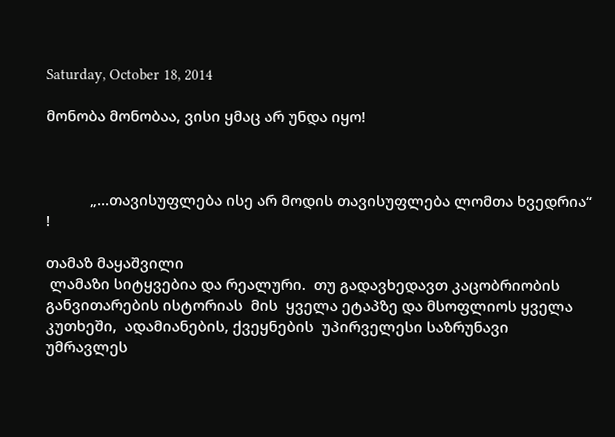Saturday, October 18, 2014

მონობა მონობაა, ვისი ყმაც არ უნდა იყო!



           „...თავისუფლება ისე არ მოდის თავისუფლება ლომთა ხვედრია“ !

თამაზ მაყაშვილი
 ლამაზი სიტყვებია და რეალური.  თუ გადავხედავთ კაცობრიობის განვითარების ისტორიას  მის  ყველა ეტაპზე და მსოფლიოს ყველა კუთხეში,  ადამიანების, ქვეყნების  უპირველესი საზრუნავი   უმრავლეს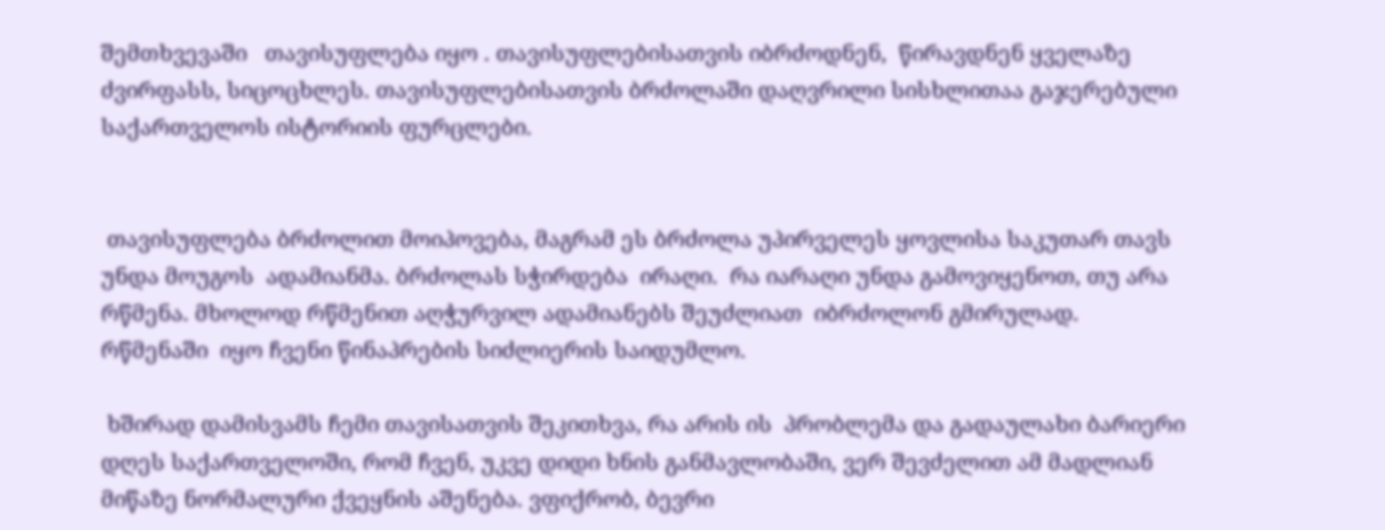შემთხვევაში   თავისუფლება იყო . თავისუფლებისათვის იბრძოდნენ,  წირავდნენ ყველაზე ძვირფასს, სიცოცხლეს. თავისუფლებისათვის ბრძოლაში დაღვრილი სისხლითაა გაჯერებული  საქართველოს ისტორიის ფურცლები.


 თავისუფლება ბრძოლით მოიპოვება, მაგრამ ეს ბრძოლა უპირველეს ყოვლისა საკუთარ თავს უნდა მოუგოს  ადამიანმა. ბრძოლას სჭირდება  ირაღი.  რა იარაღი უნდა გამოვიყენოთ, თუ არა რწმენა. მხოლოდ რწმენით აღჭურვილ ადამიანებს შეუძლიათ  იბრძოლონ გმირულად. რწმენაში  იყო ჩვენი წინაპრების სიძლიერის საიდუმლო.

 ხშირად დამისვამს ჩემი თავისათვის შეკითხვა, რა არის ის  პრობლემა და გადაულახი ბარიერი დღეს საქართველოში, რომ ჩვენ, უკვე დიდი ხნის განმავლობაში, ვერ შევძელით ამ მადლიან მიწაზე ნორმალური ქვეყნის აშენება. ვფიქრობ, ბევრი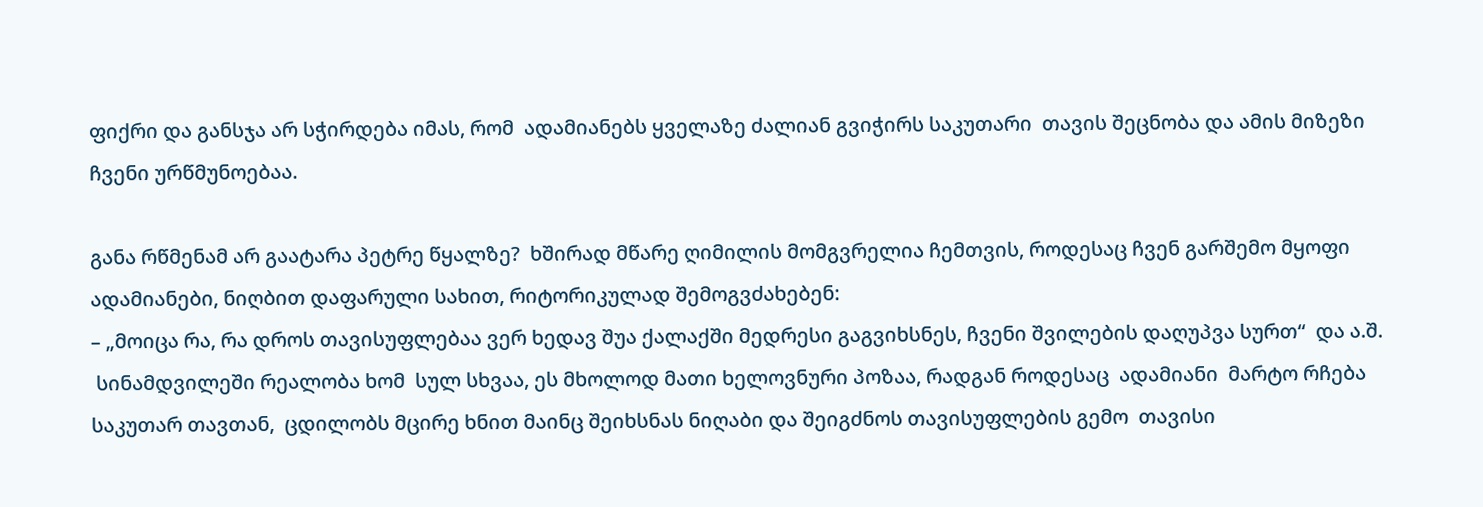ფიქრი და განსჯა არ სჭირდება იმას, რომ  ადამიანებს ყველაზე ძალიან გვიჭირს საკუთარი  თავის შეცნობა და ამის მიზეზი ჩვენი ურწმუნოებაა.

განა რწმენამ არ გაატარა პეტრე წყალზე?  ხშირად მწარე ღიმილის მომგვრელია ჩემთვის, როდესაც ჩვენ გარშემო მყოფი  ადამიანები, ნიღბით დაფარული სახით, რიტორიკულად შემოგვძახებენ:
– „მოიცა რა, რა დროს თავისუფლებაა ვერ ხედავ შუა ქალაქში მედრესი გაგვიხსნეს, ჩვენი შვილების დაღუპვა სურთ“  და ა.შ.
 სინამდვილეში რეალობა ხომ  სულ სხვაა, ეს მხოლოდ მათი ხელოვნური პოზაა, რადგან როდესაც  ადამიანი  მარტო რჩება საკუთარ თავთან,  ცდილობს მცირე ხნით მაინც შეიხსნას ნიღაბი და შეიგძნოს თავისუფლების გემო  თავისი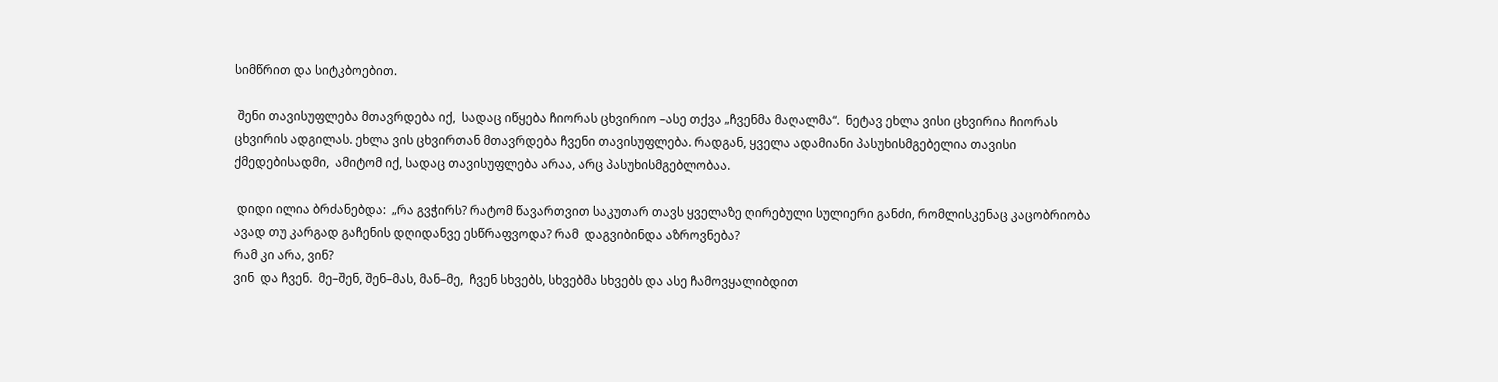სიმწრით და სიტკბოებით.

 შენი თავისუფლება მთავრდება იქ,  სადაც იწყება ჩიორას ცხვირიო –ასე თქვა „ჩვენმა მაღალმა“.  ნეტავ ეხლა ვისი ცხვირია ჩიორას ცხვირის ადგილას. ეხლა ვის ცხვირთან მთავრდება ჩვენი თავისუფლება. რადგან, ყველა ადამიანი პასუხისმგებელია თავისი ქმედებისადმი,  ამიტომ იქ, სადაც თავისუფლება არაა, არც პასუხისმგებლობაა.

 დიდი ილია ბრძანებდა:  „რა გვჭირს? რატომ წავართვით საკუთარ თავს ყველაზე ღირებული სულიერი განძი, რომლისკენაც კაცობრიობა ავად თუ კარგად გაჩენის დღიდანვე ესწრაფვოდა? რამ  დაგვიბინდა აზროვნება?
რამ კი არა, ვინ?
ვინ  და ჩვენ.  მე–შენ, შენ–მას, მან–მე,  ჩვენ სხვებს, სხვებმა სხვებს და ასე ჩამოვყალიბდით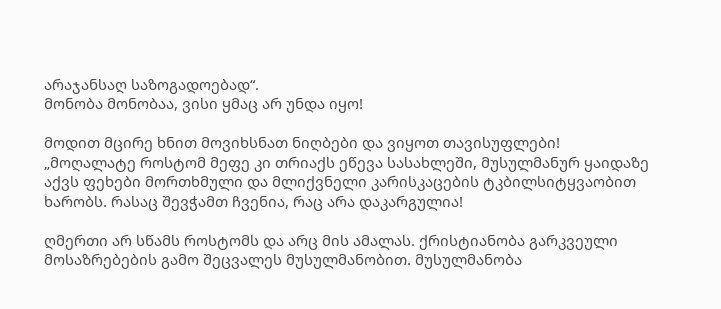არაჯანსაღ საზოგადოებად“.
მონობა მონობაა, ვისი ყმაც არ უნდა იყო!

მოდით მცირე ხნით მოვიხსნათ ნიღბები და ვიყოთ თავისუფლები!
„მოღალატე როსტომ მეფე კი თრიაქს ეწევა სასახლეში, მუსულმანურ ყაიდაზე აქვს ფეხები მორთხმული და მლიქვნელი კარისკაცების ტკბილსიტყვაობით ხარობს. რასაც შევჭამთ ჩვენია, რაც არა დაკარგულია!

ღმერთი არ სწამს როსტომს და არც მის ამალას. ქრისტიანობა გარკვეული მოსაზრებების გამო შეცვალეს მუსულმანობით. მუსულმანობა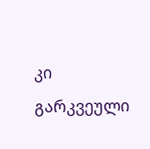კი გარკვეული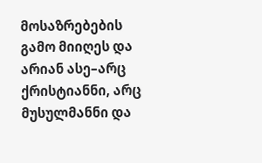მოსაზრებების გამო მიიღეს და არიან ასე–არც ქრისტიანნი, არც მუსულმანნი და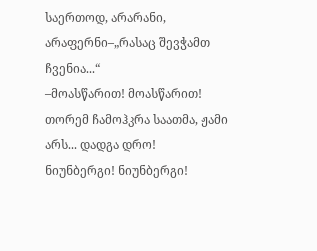საერთოდ, არარანი, არაფერნი–„რასაც შევჭამთ ჩვენია...“
–მოასწარით! მოასწარით! თორემ ჩამოჰკრა საათმა, ჟამი არს... დადგა დრო!
ნიუნბერგი! ნიუნბერგი!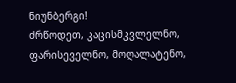ნიუნბერგი!
ძრწოდეთ, კაცისმკვლელნო, ფარისეველნო, მოღალატენო,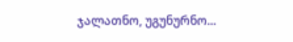ჯალათნო, უგუნურნო...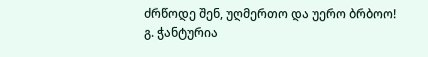ძრწოდე შენ, უღმერთო და უერო ბრბოო!
გ. ჭანტურია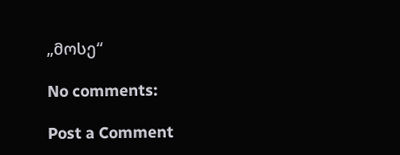„მოსე“

No comments:

Post a Comment